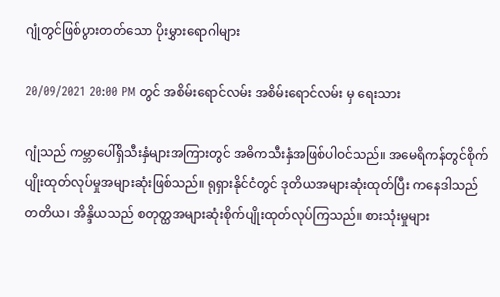ဂျုံတွင်ဖြစ်ပွားတတ်သော ပိုးမွှားရောဂါများ

20/09/2021 20:00 PM တွင် အစိမ်းရောင်လမ်း အစိမ်းရောင်လမ်း မှ ရေးသား

ဂျုံသည် ကမ္ဘာပေါ်ရှိသီးနှံများအကြားတွင် အဓိကသီးနှံအဖြစ်ပါဝင်သည်။ အမေရိကန်တွင်စိုက်ပျိုးထုတ်လုပ်မှုအများဆုံးဖြစ်သည်။ ရုရှားနိုင်ငံတွင် ဒုတိယအများဆုံးထုတ်ပြီး ကနေဒါသည် တတိယ၊ အိန္ဒိယသည် စတုတ္ထအများဆုံးစိုက်ပျိုးထုတ်လုပ်ကြသည်။ စားသုံးမှုများ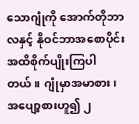သောဂျုံကို အောက်တိုဘာလနှင့် နိုဝင်ဘာအစောပိုင်းအထိစိုက်ပျိုးကြပါတယ်။ ဂျုံမှာအမာစား၊ အပျော့စားဟူ၍ ၂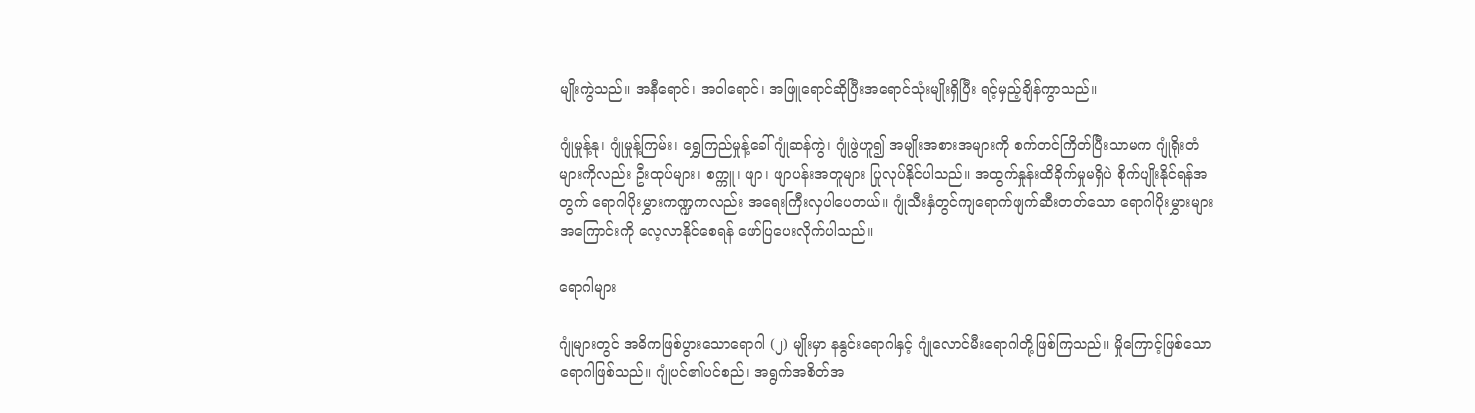မျိုးကွဲသည်။ အနီရောင်၊ အဝါရောင်၊ အဖြူရောင်ဆိုပြီးအရောင်သုံးမျိုးရှိပြီး ရင့်မှည့်ချိန်ကွာသည်။

ဂျုံမှုန့်နု၊ ဂျုံမှုန့်ကြမ်း၊ ရွှေကြည်မှုန့်ခေါ်ဂျုံဆန်ကွဲ၊ ဂျုံဖွဲဟူ၍ အမျိုးအစားအများကို စက်တင်ကြိတ်ပြီးသာမက ဂျုံရိုးတံများကိုလည်း ဦးထုပ်များ၊ စက္ကူ၊ ဖျာ၊ ဖျာပန်းအတူများ ပြုလုပ်နိုင်ပါသည်။ အထွက်နှုန်းထိခိုက်မှုမရှိပဲ စိုက်ပျိုးနိုင်ရန်အတွက် ရောဂါပိုးမွှားကဏ္ဍကလည်း အရေးကြီးလှပါပေတယ်။ ဂျုံသီးနှံတွင်ကျရောက်ဖျက်ဆီးတတ်သော ရောဂါပိုးမွှားများအကြောင်းကို လေ့လာနိုင်စေရန် ဖော်ပြပေးလိုက်ပါသည်။

ရောဂါများ

ဂျုံများတွင် အဓိကဖြစ်ပွားသောရောဂါ (၂) မျိုးမှာ နနွင်းရောဂါနှင့် ဂျုံလောင်မီးရောဂါတို့ဖြစ်ကြသည်။ မှိုကြောင့်ဖြစ်သောရောဂါဖြစ်သည်။ ဂျုံပင်၏ပင်စည်၊ အရွက်အစိတ်အ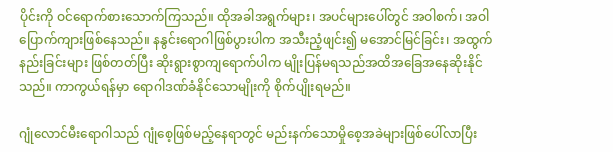ပိုင်းကို ဝင်ရောက်စားသောက်ကြသည်။ ထိုအခါအရွက်များ၊ အပင်များပေါ်တွင် အဝါစက်၊ အဝါပြောက်ကျားဖြစ်နေသည်။ နနွင်းရောဂါဖြစ်ပွားပါက အသီးညံ့ဖျင်း၍ မအောင်မြင်ခြင်း၊ အထွက်နည်းခြင်းများ ဖြစ်တတ်ပြီး ဆိုးရွားစွာကျရောက်ပါက မျိုးပြန်မရသည်အထိအခြေအနေဆိုးနိုင်သည်။ ကာကွယ်ရန်မှာ ရောဂါဒဏ်ခံနိုင်သောမျိုးကို စိုက်ပျိုးရမည်။

ဂျုံလောင်မီးရောဂါသည် ဂျုံစေ့ဖြစ်မည့်နေရာတွင် မည်းနက်သောမှိုစေ့အခဲများဖြစ်ပေါ်လာပြီး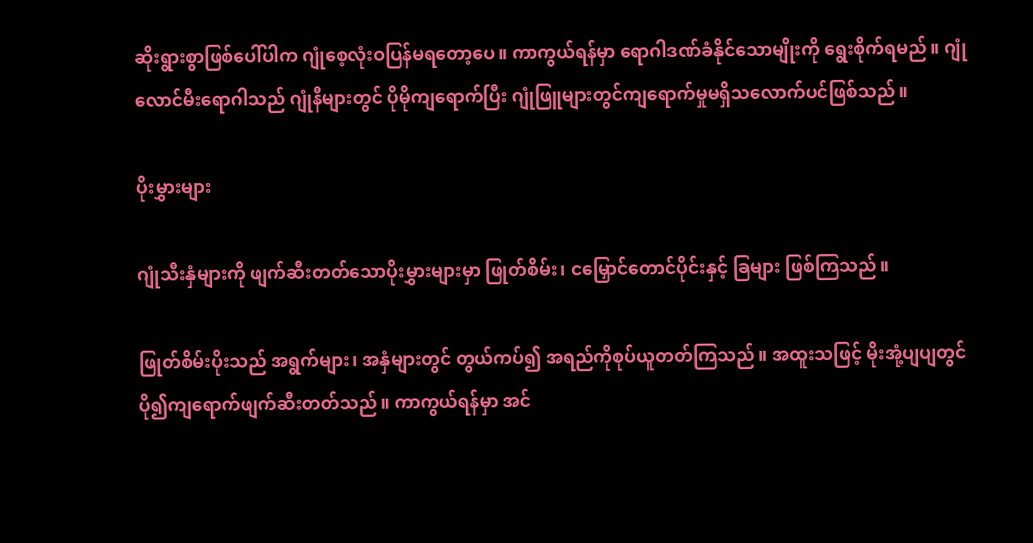ဆိုးရွားစွာဖြစ်ပေါ်ပါက ဂျုံစေ့လုံးဝပြန်မရတော့ပေ။ ကာကွယ်ရန်မှာ ရောဂါဒဏ်ခံနိုင်သောမျိုးကို ရွေးစိုက်ရမည်။ ဂျုံလောင်မီးရောဂါသည် ဂျုံနီများတွင် ပိုမိုကျရောက်ပြီး ဂျုံဖြူများတွင်ကျရောက်မှုမရှိသလောက်ပင်ဖြစ်သည်။

ပိုးမွှားများ

ဂျုံသီးနှံများကို ဖျက်ဆီးတတ်သောပိုးမွှားများမှာ ဖြုတ်စိမ်း၊ ငမြှောင်တောင်ပိုင်းနှင့် ခြများ ဖြစ်ကြသည်။

ဖြုတ်စိမ်းပိုးသည် အရွက်များ၊ အနှံများတွင် တွယ်ကပ်၍ အရည်ကိုစုပ်ယူတတ်ကြသည်။ အထူးသဖြင့် မိုးအုံ့ပျပျတွင် ပို၍ကျရောက်ဖျက်ဆီးတတ်သည်။ ကာကွယ်ရန်မှာ အင်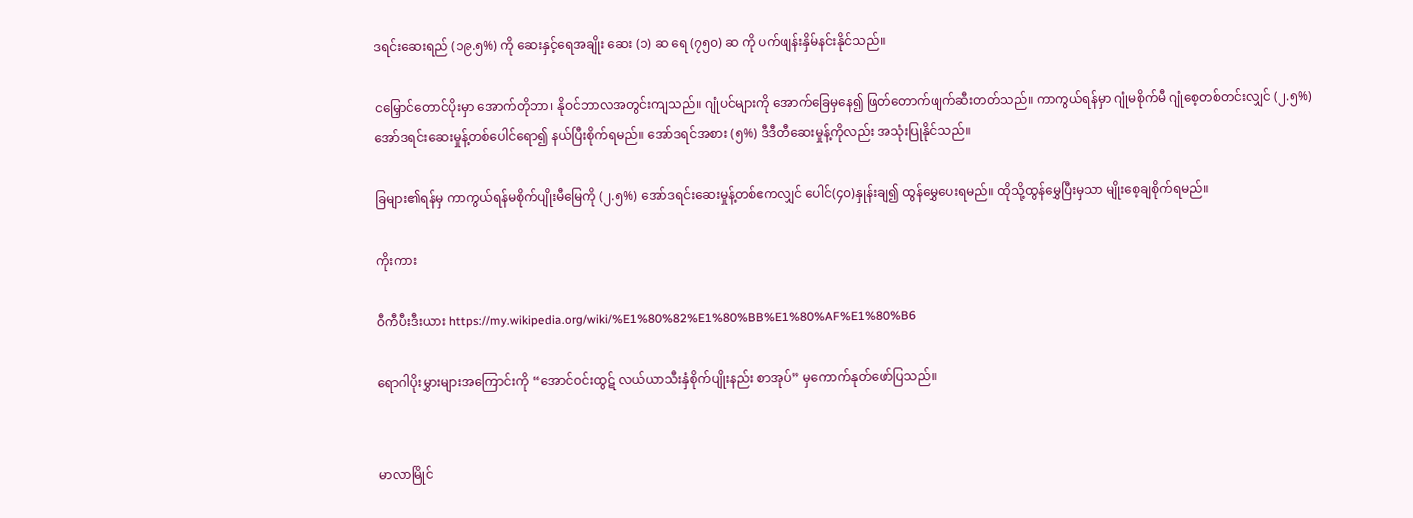ဒရင်းဆေးရည် (၁၉.၅%) ကို ဆေးနှင့်ရေအချိုး ဆေး (၁) ဆ ရေ (၇၅၀) ဆ ကို ပက်ဖျန်းနှိမ်နင်းနိုင်သည်။

ငမြှောင်တောင်ပိုးမှာ အောက်တိုဘာ၊ နိုဝင်ဘာလအတွင်းကျသည်။ ဂျုံပင်များကို အောက်ခြေမှနေ၍ ဖြတ်တောက်ဖျက်ဆီးတတ်သည်။ ကာကွယ်ရန်မှာ ဂျုံမစိုက်မီ ဂျုံစေ့တစ်တင်းလျှင် (၂.၅%) အော်ဒရင်းဆေးမှုန့်တစ်ပေါင်ရော၍ နယ်ပြီးစိုက်ရမည်။ အော်ဒရင်အစား (၅%) ဒီဒီတီဆေးမှုန့်ကိုလည်း အသုံးပြုနိုင်သည်။

ခြများ၏ရန်မှ ကာကွယ်ရန်မစိုက်ပျိုးမီမြေကို (၂.၅%) အော်ဒရင်းဆေးမှုန့်တစ်ဧကလျှင် ပေါင်(၄၀)နှုန်းချ၍ ထွန်မွှေပေးရမည်။ ထိုသို့ထွန်မွှေပြီးမှသာ မျိုးစေ့ချစိုက်ရမည်။

ကိုးကား

ဝီကီပီးဒီးယား https://my.wikipedia.org/wiki/%E1%80%82%E1%80%BB%E1%80%AF%E1%80%B6

ရောဂါပိုးမွှားများအကြောင်းကို “အောင်ဝင်းထွဋ် လယ်ယာသီးနှံစိုက်ပျိုးနည်း စာအုပ်” မှကောက်နုတ်ဖော်ပြသည်။


မာလာမြိုင်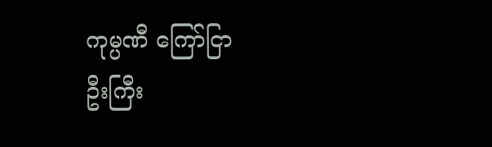ကုမ္ပဏီ ကြော်ငြာ
ဦးကြီး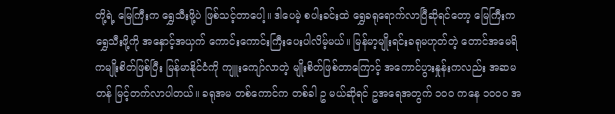တို့ရဲ့ မြေကြီးက ရွှေသီးဖို့ပဲ ဖြစ်သင့်တာပေါ့။ ဒါပေမဲ့ စပါးခင်းထဲ ရွှေခရုရောက်လာပြီဆိုရင်တော့ မြေကြီးက ရွှေသီးဖို့ကို အနှောင့်အယှက် ကောင်းကောင်းကြီးပေးပါလိမ့်မယ်။ မြန်မာ့မျိုးရင်းခရုမဟုတ်တဲ့ တောင်အမေရိကမျိုးစိတ်ဖြစ်ပြီး မြန်မာနိုင်ငံကို ကျူးကျော်လာတဲ့ မျိုးစိတ်ဖြစ်တာကြောင့် အကောင်ပွားနှုန်းကလည်း အဆမတန် မြင့်တက်လာပါတယ်။ ခရုအမ တစ်ကောင်က တစ်ခါ ဥ မယ်ဆိုရင် ဥအရေအတွက် ၁၀၀ ကနေ ၁၀၀၀ အ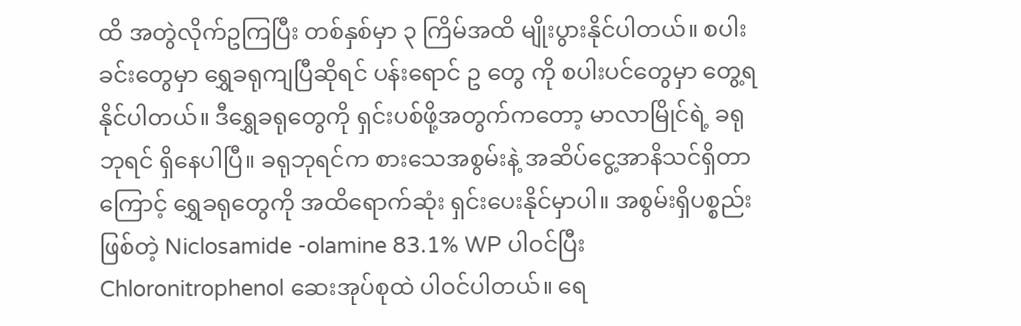ထိ အတွဲလိုက်ဥကြပြီး တစ်နှစ်မှာ ၃ ကြိမ်အထိ မျိုးပွားနိုင်ပါတယ်။ စပါးခင်းတွေမှာ ရွှေခရုကျပြီဆိုရင် ပန်းရောင် ဥ တွေ ကို စပါးပင်တွေမှာ တွေ့ရနိုင်ပါတယ်။ ဒီရွှေခရုတွေကို ရှင်းပစ်ဖို့အတွက်ကတော့ မာလာမြိုင်ရဲ့ ခရုဘုရင် ရှိနေပါပြီ။ ခရုဘုရင်က စားသေအစွမ်းနဲ့ အဆိပ်ငွေ့အာနိသင်ရှိတာကြောင့် ရွှေခရုတွေကို အထိရောက်ဆုံး ရှင်းပေးနိုင်မှာပါ။ အစွမ်းရှိပစ္စည်းဖြစ်တဲ့ Niclosamide -olamine 83.1% WP ပါဝင်ပြီး Chloronitrophenol ဆေးအုပ်စုထဲ ပါဝင်ပါတယ်။ ရေ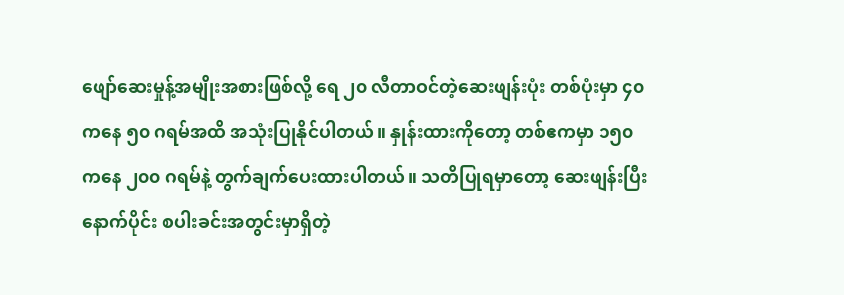ဖျော်ဆေးမှုန့်အမျိုးအစားဖြစ်လို့ ရေ ၂၀ လီတာဝင်တဲ့ဆေးဖျန်းပုံး တစ်ပုံးမှာ ၄၀ ကနေ ၅၀ ဂရမ်အထိ အသုံးပြုနိုင်ပါတယ်။ နှုန်းထားကိုတော့ တစ်ဧကမှာ ၁၅၀ ကနေ ၂၀၀ ဂရမ်နဲ့ တွက်ချက်ပေးထားပါတယ်။ သတိပြုရမှာတော့ ဆေးဖျန်းပြီးနောက်ပိုင်း စပါးခင်းအတွင်းမှာရှိတဲ့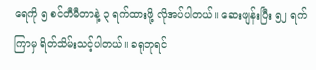ရေကို ၅ စင်တီမီတာနဲ့ ၃ ရက်ထားဖို့ လိုအပ်ပါတယ်။ ဆေးဖျန်းပြီး ၅၂ ရက်ကြာမှ ရိတ်သိမ်းသင့်ပါတယ်။ ခရုဘုရင်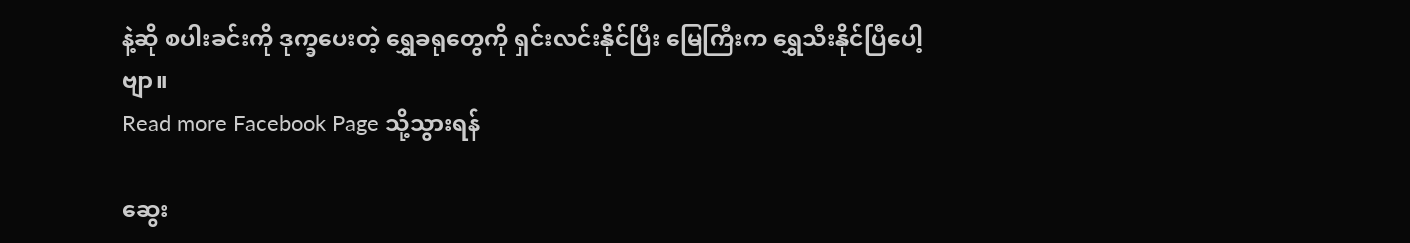နဲ့ဆို စပါးခင်းကို ဒုက္ခပေးတဲ့ ရွှေခရုတွေကို ရှင်းလင်းနိုင်ပြီး မြေကြီးက ရွှေသီးနိုင်ပြီပေါ့ဗျာ။
Read more Facebook Page သို့သွားရန်

ဆွေး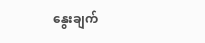နွေးချက်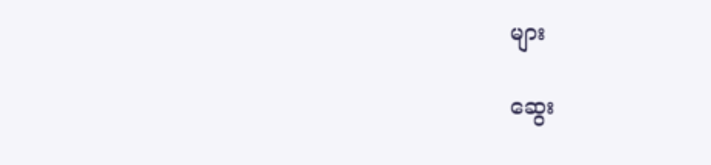များ

ဆွေး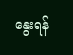နွေးရန်